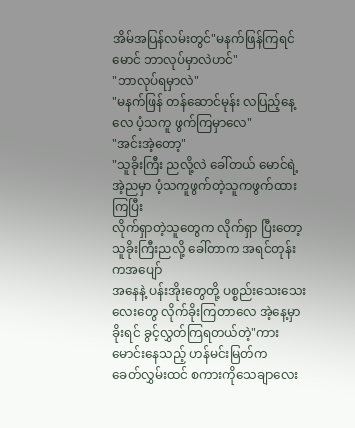အိမ်အပြန်လမ်းတွင်"မနက်ဖြန်ကြရင် မောင် ဘာလုပ်မှာလဲဟင်"
"ဘာလုပ်ရမှာလဲ"
"မနက်ဖြန် တန်ဆောင်မုန်း လပြည့်နေ့လေ ပံ့သကူ ဖွက်ကြမှာလေ"
"အင်းအဲ့တော့"
"သူခိုးကြီး ညလို့လဲ ခေါ်တယ် မောင်ရဲ့ အဲ့ညမှာ ပံ့သကူဖွက်တဲ့သူကဖွက်ထားကြပြီး
လိုက်ရှာတဲ့သူတွေက လိုက်ရှာ ပြီးတော့ သူခိုးကြီးညလို့ ခေါ်တာက အရင်တုန်းကအပျော်
အနေနဲ့ ပန်းအိုးတွေတို့ ပစ္စည်းသေးသေးလေးတွေ လိုက်ခိုးကြတာလေ အဲ့နေ့မှာ ခိုးရင် ခွင့်လွှတ်ကြရတယ်တဲ့"ကားမောင်းနေသည့် ဟန်မင်းမြတ်က
ခေတ်လွှမ်းထင် စကားကိုသေချာလေး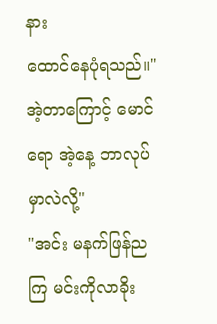နား
ထောင်နေပုံရသည်။"အဲ့တာကြောင့် မောင်ရော အဲ့နေ့ ဘာလုပ်မှာလဲလို့"
"အင်း မနက်ဖြန်ညကြ မင်းကိုလာခိုး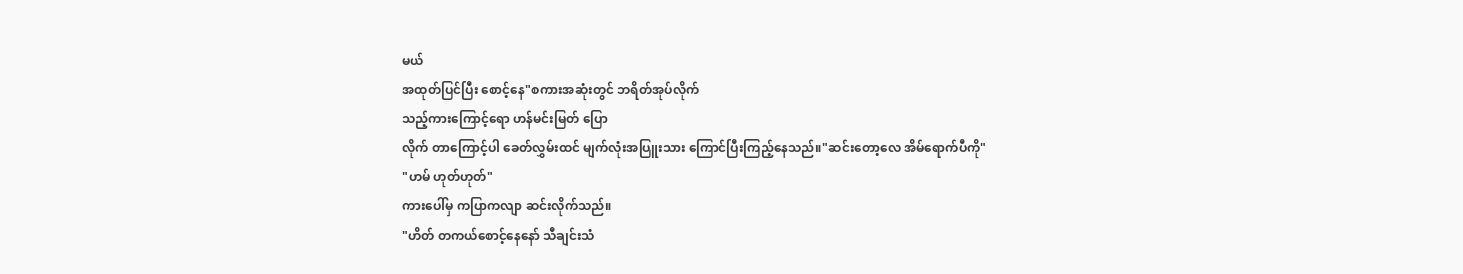မယ်
အထုတ်ပြင်ပြီး စောင့်နေ"စကားအဆုံးတွင် ဘရိတ်အုပ်လိုက်
သည့်ကားကြောင့်ရော ဟန်မင်းမြတ် ပြော
လိုက် တာကြောင့်ပါ ခေတ်လွှမ်းထင် မျက်လုံးအပြူးသား ကြောင်ပြီးကြည့်နေသည်။"ဆင်းတော့လေ အိမ်ရောက်ပီကို"
"ဟမ် ဟုတ်ဟုတ်"
ကားပေါ်မှ ကပြာကလျာ ဆင်းလိုက်သည်။
"ဟိတ် တကယ်စောင့်နေနော် သီချင်းသံ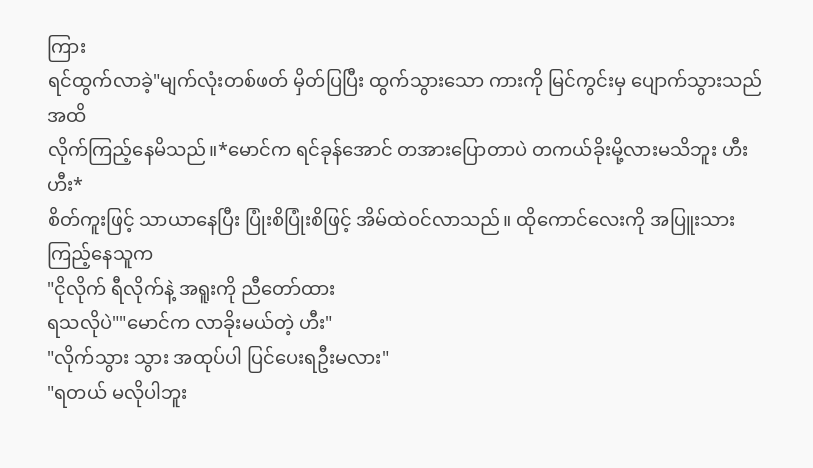ကြား
ရင်ထွက်လာခဲ့"မျက်လုံးတစ်ဖတ် မှိတ်ပြပြီး ထွက်သွားသော ကားကို မြင်ကွင်းမှ ပျောက်သွားသည်အထိ
လိုက်ကြည့်နေမိသည်။*မောင်က ရင်ခုန်အောင် တအားပြောတာပဲ တကယ်ခိုးမို့လားမသိဘူး ဟီးဟီး*
စိတ်ကူးဖြင့် သာယာနေပြီး ပြုံးစိပြုံးစိဖြင့် အိမ်ထဲဝင်လာသည်။ ထိုကောင်လေးကို အပြူးသားကြည့်နေသူက
"ငိုလိုက် ရီလိုက်နဲ့ အရူးကို ညီတော်ထား
ရသလိုပဲ""မောင်က လာခိုးမယ်တဲ့ ဟီး"
"လိုက်သွား သွား အထုပ်ပါ ပြင်ပေးရဦးမလား"
"ရတယ် မလိုပါဘူး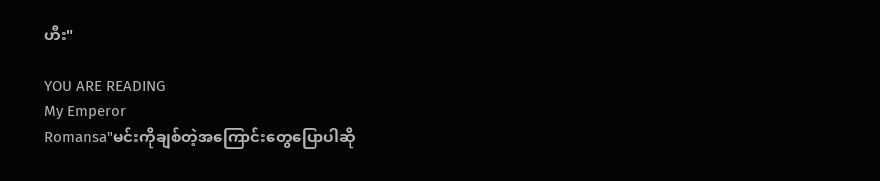ဟီး"

YOU ARE READING
My Emperor
Romansa"မင်းကိုချစ်တဲ့အကြောင်းတွေပြောပါဆို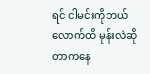ရင် ငါမင်းကိုဘယ်လောက်ထိ မုန်းလဲဆိုတာကနေ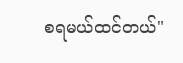စရမယ်ထင်တယ်"